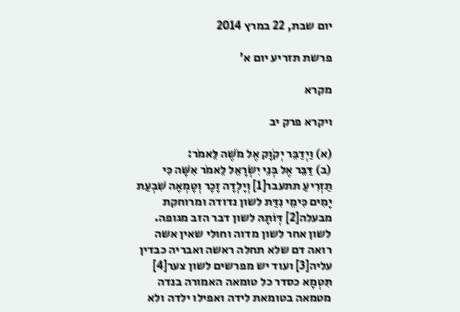יום שבת, 22 במרץ 2014

פרשת תזריע יום א'

מקרא

ויקרא פרק יב

(א) וַיְדַבֵּר יְקֹוָק אֶל מֹשֶׁה לֵּאמֹר:
(ב) דַּבֵּר אֶל בְּנֵי יִשְׂרָאֵל לֵאמֹר אִשָּׁה כִּי תַזְרִיעַ תתעבר[1] וְיָלְדָה זָכָר וְטָמְאָה שִׁבְעַת יָמִים כִּימֵי נִדַּת לשון נדודה ומרוחקת מבעלה[2] דְּוֹתָהּ לשון דבר הזב מגופה. לשון אחר לשון מדוה וחולי שאין אשה רואה דם שלא תחלה ראשה ואבריה כבדין עליה[3] ועוד יש מפרשים לשון צער[4] תִּטְמָא כסדר כל טומאה האמורה בנדה מטמאה בטומאת לידה ואפילו ילדה ולא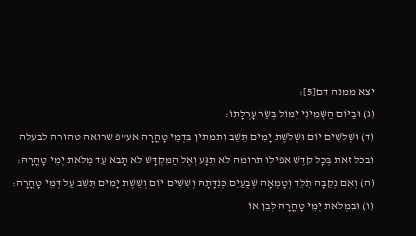יצא ממנה דם[5]:
(ג) וּבַיּוֹם הַשְּׁמִינִי יִמּוֹל בְּשַׂר עָרְלָתוֹ:
(ד) וּשְׁלֹשִׁים יוֹם וּשְׁלֹשֶׁת יָמִים תֵּשֵׁב ותמתין בִּדְמֵי טָהֳרָה אע"פ שרואה טהורה לבעלה ובכל זאת בְּכָל קֹדֶשׁ אפילו תרומה לֹא תִגָּע וְאֶל הַמִּקְדָּשׁ לֹא תָבֹא עַד מְלֹאת יְמֵי טָהֳרָהּ:
(ה) וְאִם נְקֵבָה תֵלֵד וְטָמְאָה שְׁבֻעַיִם כְּנִדָּתָהּ וְשִׁשִּׁים יוֹם וְשֵׁשֶׁת יָמִים תֵּשֵׁב עַל דְּמֵי טָהֳרָה:
(ו) וּבִמְלֹאת יְמֵי טָהֳרָהּ לְבֵן אוֹ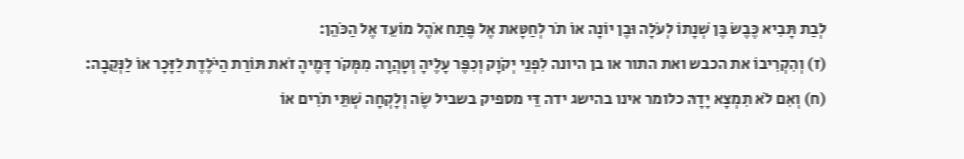לְבַת תָּבִיא כֶּבֶשׂ בֶּן שְׁנָתוֹ לְעֹלָה וּבֶן יוֹנָה אוֹ תֹר לְחַטָּאת אֶל פֶּתַח אֹהֶל מוֹעֵד אֶל הַכֹּהֵן:
(ז) וְהִקְרִיבוֹ את הכבש ואת התור או בן היונה לִפְנֵי יְקֹוָק וְכִפֶּר עָלֶיהָ וְטָהֲרָה מִמְּקֹר דָּמֶיהָ זֹאת תּוֹרַת הַיֹּלֶדֶת לַזָּכָר אוֹ לַנְּקֵבָה:
(ח) וְאִם לֹא תִמְצָא יָדָהּ כלומר אינו בהישג ידה דֵּי מספיק בשביל שֶׂה וְלָקְחָה שְׁתֵּי תֹרִים אוֹ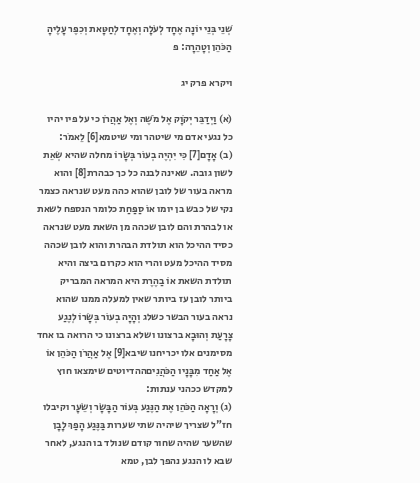שְׁנֵי בְּנֵי יוֹנָה אֶחָד לְעֹלָה וְאֶחָד לְחַטָּאת וְכִפֶּר עָלֶיהָ הַכֹּהֵן וְטָהֵרָה: פ

ויקרא פרק יג

(א) וַיְדַבֵּר יְקֹוָק אֶל מֹשֶׁה וְאֶל אַהֲרֹן כי על פיו יהיו כל נגעי אדם מי שיטהר ומי שיטמא[6] לֵאמֹר:
(ב) אָדָם[7] כִּי יִהְיֶה בְעוֹר בְּשָׂרוֹ מחלה שהיא שְׂאֵת לשון גובה. שאינה לבנה כל כך כבהרת[8] והוא מראה בעור של לובן שהוא כהה מעט שנראה כצמר נקי של כבש בן יומו אוֹ סַפַּחַת כלומר הנספח לשאת או לבהרת והם לובן שכהה מן השאת מעט שנראה כסיד ההיכל הוא תולדת הבהרת והוא לובן שכהה מסיד ההיכל מעט והרי הוא כקרום ביצה והיא תולדת השאת אוֹ בַהֶרֶת היא המראה המבריק ביותר לובן עז ביותר שאין למעלה ממנו שהוא נראה בעור הבשר כשלג וְהָיָה בְעוֹר בְּשָׂרוֹ לְנֶגַע צָרָעַת וְהוּבָא ברצונו ושלא ברצונו כי הרואה בו אחד מסימנים אלו יכריחנו שיבא[9] אֶל אַהֲרֹן הַכֹּהֵן אוֹ אֶל אַחַד מִבָּנָיו הַכֹּהֲנִיםההדיוטים שימצאו חוץ למקדש ככהני ענתות:
(ג) וְרָאָה הַכֹּהֵן אֶת הַנֶּגַע בְּעוֹר הַבָּשָׂר וְשֵׂעָר וקיבלו חז"ל שצריך שיהיה שתי שערות בַּנֶּגַע הָפַךְ לָבָן שהשער שהיה שחור קודם שנולד בו הנגע, לאחר שבא לו הנגע נהפך לבן, טמא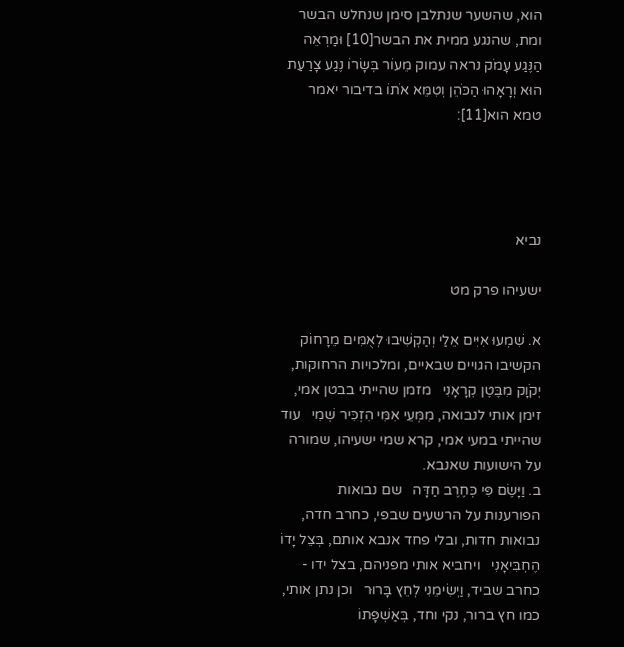הוא, שהשער שנתלבן סימן שנחלש הבשר ומת, שהנגע ממית את הבשר[10] וּמַרְאֵה הַנֶּגַע עָמֹק נראה עמוק מֵעוֹר בְּשָׂרוֹ נֶגַע צָרַעַת הוּא וְרָאָהוּ הַכֹּהֵן וְטִמֵּא אֹתוֹ בדיבור יאמר טמא הוא[11]:




נביא

ישעיהו פרק מט

א. שִׁמְעוּ אִיִּים אֵלַי וְהַקְשִׁיבוּ לְאֻמִּים מֵרָחוֹק   הקשיבו הגויים שבאיים, ומלכויות הרחוקות, יְקֹוָק מִבֶּטֶן קְרָאָנִי   מזמן שהייתי בבטן אמי, זימן אותי לנבואה, מִמְּעֵי אִמִּי הִזְכִּיר שְׁמִי   עוד שהייתי במעי אמי, קרא שמי ישעיהו, שמורה על הישועות שאנבא.
ב. וַיָּשֶׂם פִּי כְּחֶרֶב חַדָּה   שם נבואות הפורענות על הרשעים שבפי, כחרב חדה, נבואות חדות, ובלי פחד אנבא אותם, בְּצֵל יָדוֹ   הֶחְבִּיאָנִי   ויחביא אותי מפניהם, בצל ידו - כחרב שביד, וַיְשִׂימֵנִי לְחֵץ בָּרוּר   וכן נתן אותי, כמו חץ ברור, נקי וחד, בְּאַשְׁפָּתוֹ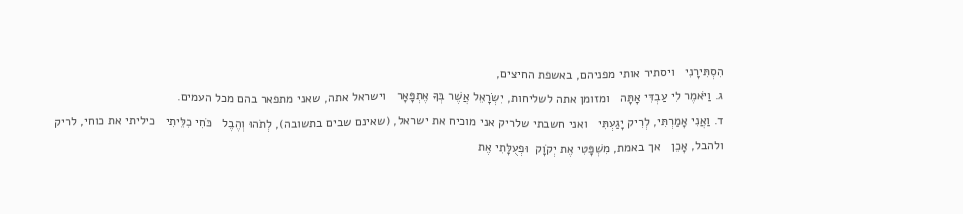הִסְתִּירָנִי   ויסתיר אותי מפניהם, באשפת החיצים,
ג. וַיֹּאמֶר לִי עַבְדִּי אָתָּה   ומזומן אתה לשליחות, יִשְׂרָאֵל אֲשֶׁר בְּךָ אֶתְפָּאָר   וישראל אתה, שאני מתפאר בהם מכל העמים.
ד. וַאֲנִי אָמַרְתִּי, לְרִיק יָגַעְתִּי   ואני חשבתי שלריק אני מוכיח את ישראל, (שאינם שבים בתשובה), לְתֹהוּ וְהֶבֶל   כֹּחִי כִלֵּיתִי   כיליתי את כוחי, לריק ולהבל, אָכֵן   אך באמת, מִשְׁפָּטִי אֶת יְקֹוָק  וּפְעֻלָּתִי אֶת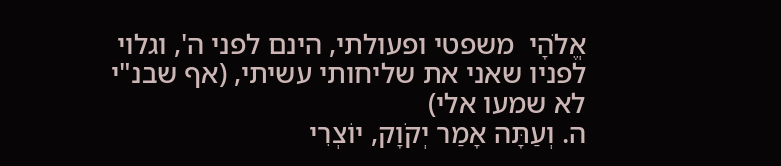אֱלֹהָי  משפטי ופעולתי, הינם לפני ה', וגלוי לפניו שאני את שליחותי עשיתי, (אף שבנ"י לא שמעו אלי)
ה. וְעַתָּה אָמַר יְקֹוָק, יוֹצְרִי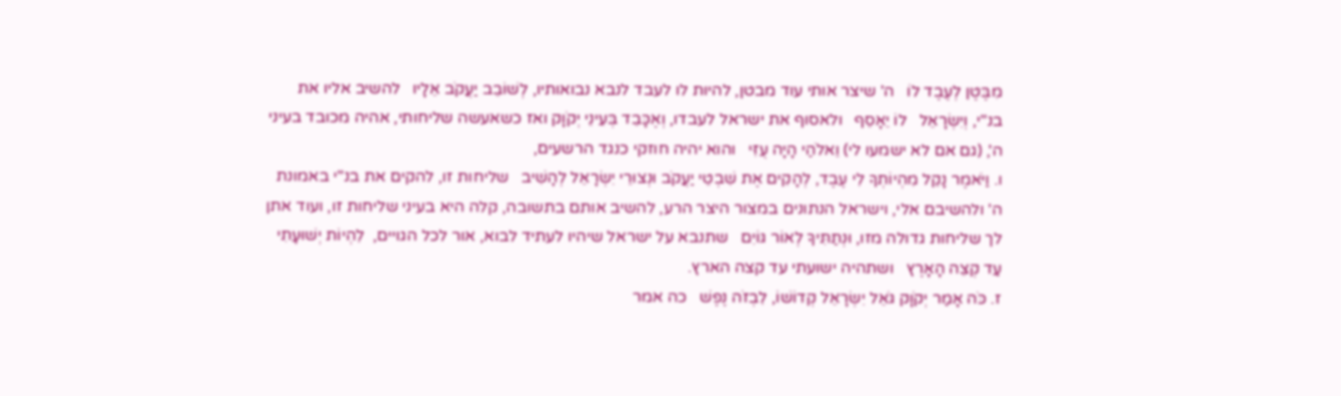מִבֶּטֶן לְעֶבֶד לוֹ   ה' שיצר אותי עוד מבטן, להיות לו לעבד לנבא נבואותיו, לְשׁוֹבֵב יַעֲקֹב אֵלָיו   להשיב אליו את בנ"י, וְיִשְׂרָאֵל   לוֹ יֵאָסֵף   ולאסוף את ישראל לעבדו, וְאֶכָּבֵד בְּעֵינֵי יְקֹוָק ואז כשאעשה שליחותי, אהיה מכובד בעיני ה', (גם אם לא ישמעו לי) וֵאלֹהַי הָיָה עֻזִּי   והוא יהיה חוזקי כנגד הרשעים,
ו. וַיֹּאמֶר נָקֵל מִהְיוֹתְךָ לִי עֶבֶד, לְהָקִים אֶת שִׁבְטֵי יַעֲקֹב וּנְצוּרֵי יִשְׂרָאֵל לְהָשִׁיב   שליחות זו, להקים את בנ"י באמונת ה' ולהשיבם אלי, וישראל הנתונים במצור היצר הרע, להשיב אותם בתשובה, קלה היא בעיני שליחות זו, ועוד אתן לך שליחות גדולה מזו, וּנְתַתִּיךָ לְאוֹר גּוֹיִם   שתנבא על ישראל שיהיו לעתיד לבוא, אור לכל הגויים,  לִהְיוֹת יְשׁוּעָתִי עַד קְצֵה הָאָרֶץ   ושתהיה ישועתי עד קצה הארץ.
ז. כֹּה אָמַר יְקֹוָק גֹּאֵל יִשְׂרָאֵל קְדוֹשׁוֹ, לִבְזֹה נֶפֶשׁ   כה אמר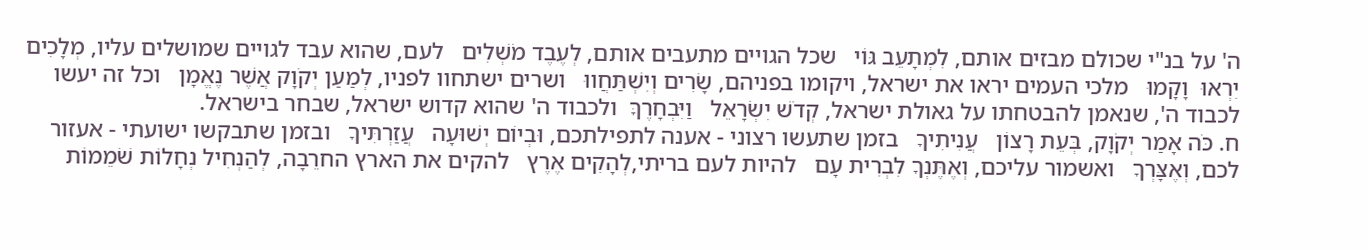ה' על בנ"י שכולם מבזים אותם, לִמְתָעֵב גּוֹי   שכל הגויים מתעבים אותם, לְעֶבֶד מֹשְׁלִים   לעם, שהוא עבד לגויים שמושלים עליו, מְלָכִים יִרְאוּ  וָקָמוּ   מלכי העמים יראו את ישראל, ויקומו בפניהם, שָׂרִים וְיִשְׁתַּחֲווּ   ושרים ישתחוו לפניו, לְמַעַן יְקֹוָק אֲשֶׁר נֶאֱמָן   וכל זה יעשו לכבוד ה', שנאמן להבטחתו על גאולת ישראל, קְדֹשׁ יִשְׂרָאֵל   וַיִּבְחָרֶךָּ  ולכבוד ה' שהוא קדוש ישראל, שבחר בישראל.
ח. כֹּה אָמַר יְקֹוָק, בְּעֵת רָצוֹן   עֲנִיתִיךָ   בזמן שתעשו רצוני - אענה לתפילתכם, וּבְיוֹם יְשׁוּעָה   עֲזַרְתִּיךָ   ובזמן שתבקשו ישועתי - אעזור לכם, וְאֶצָּרְךָ   ואשמור עליכם, וְאֶתֶּנְךָ לִבְרִית עָם   להיות לעם בריתי,לְהָקִים אֶרֶץ   להקים את הארץ החרֵבָה, לְהַנְחִיל נְחָלוֹת שֹׁמֵמוֹת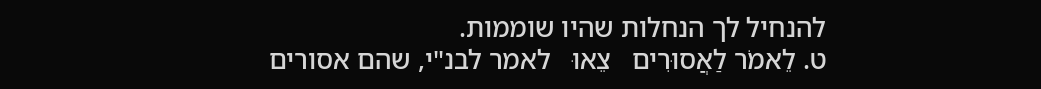להנחיל לך הנחלות שהיו שוממות.
ט. לֵאמֹר לַאֲסוּרִים   צֵאוּ   לאמר לבנ"י, שהם אסורים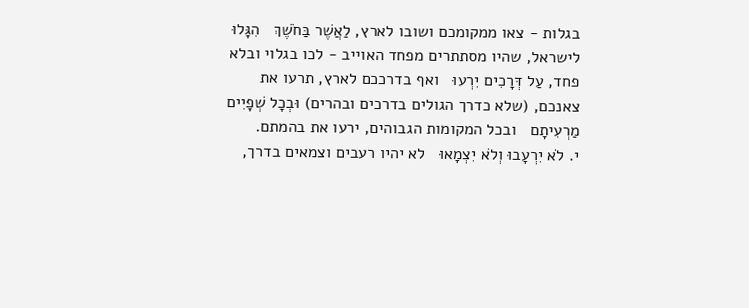בגלות - צאו ממקומכם ושובו לארץ, לַאֲשֶׁר בַּחֹשֶׁךְ   הִגָּלוּ   לישראל, שהיו מסתתרים מפחד האוייב - לכו בגלוי ובלא פחד, עַל דְּרָכִים יִרְעוּ   ואף בדרככם לארץ, תרעו את צאנכם, (שלא כדרך הגולים בדרכים ובהרים) וּבְכָל שְׁפָיִים מַרְעִיתָם   ובכל המקומות הגבוהים, ירעו את בהמתם.
י. לֹא יִרְעָבוּ וְלֹא יִצְמָאוּ   לא יהיו רעבים וצמאים בדרך,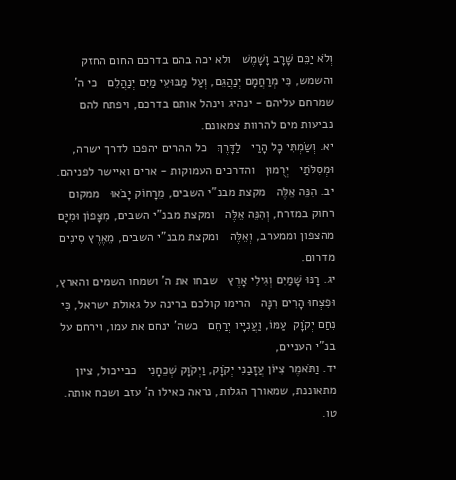וְלֹא יַכֵּם שָׁרָב וָשָׁמֶשׁ   ולא יכה בהם בדרכם החום החזק והשמש, כִּי מְרַחֲמָם יְנַהֲגֵם, וְעַל מַבּוּעֵי מַיִם יְנַהֲלֵם   כי ה' שמרחם עליהם - ינהיג וינהל אותם בדרכם, ויפתח להם נביעות מים להרוות צמאונם.
יא. וְשַׂמְתִּי כָל הָרַי   לַדָּרֶךְ   כל ההרים יהפכו לדרך ישרה, וּמְסִלֹּתַי   יְרֻמוּן   והדרכים העמוקות - ארים ואיישר לפניהם.
יב. הִנֵּה אֵלֶּה   מקצת מבנ"י השבים, מֵרָחוֹק יָבֹאוּ   ממקום רחוק במזרח, וְהִנֵּה אֵלֶּה   ומקצת מבנ"י השבים, מִצָּפוֹן וּמִיָּם   מהצפון וממערב, וְאֵלֶּה   ומקצת מבנ"י השבים, מֵאֶרֶץ סִינִים   מדרום.
יג. רָנּוּ שָׁמַיִם וְגִילִי אָרֶץ   שבחו את ה' ושמחו השמים והארץ, וּפִצְחוּ הָרִים רִנָּה   הרימו קולכם ברינה על גאולת ישראל, כִּי נִחַם יְקֹוָק  עַמּוֹ, וַעֲנִיָּיו יְרַחֵם   כשה' ינחם את עמו, וירחם על בנ"י העניים,
יד. וַתֹּאמֶר צִיּוֹן עֲזָבַנִי יְקֹוָק, וַיְקֹוָק שְׁכֵחָנִי   כבייכול, ציון מתאוננת, שמאורך הגלות, נראה כאילו ה' עזב ושכח אותה.
טו.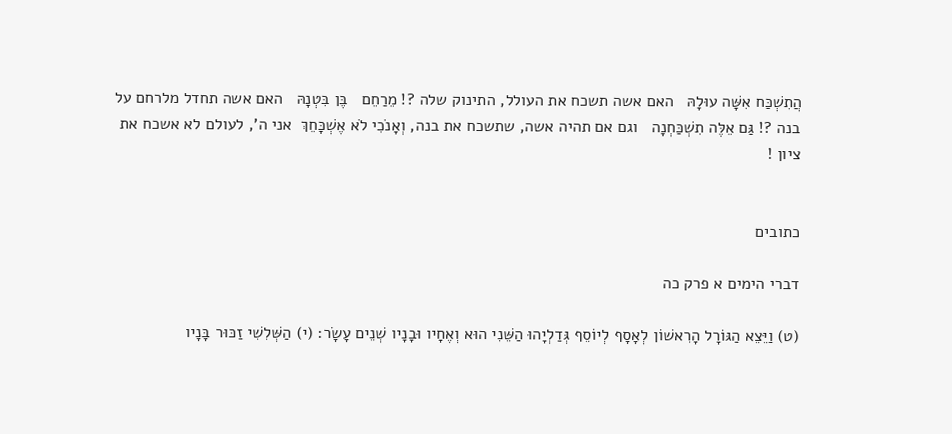הֲתִשְׁכַּח אִשָּׁה עוּלָהּ   האם אשה תשכח את העולל, התינוק שלה ?! מֵרַחֵם   בֶּן בִּטְנָהּ   האם אשה תחדל מלרחם על בנה ?! גַּם אֵלֶּה תִשְׁכַּחְנָה   וגם אם תהיה אשה, שתשכח את בנה, וְאָנֹכִי לֹא אֶשְׁכָּחֵךְ  אני ה', לעולם לא אשכח את ציון !


כתובים

דברי הימים א פרק כה

(ט) וַיֵּצֵא הַגּוֹרָל הָרִאשׁוֹן לְאָסָף לְיוֹסֵף גְּדַלְיָהוּ הַשֵּׁנִי הוּא וְאֶחָיו וּבָנָיו שְׁנֵים עָשָׂר: (י) הַשְּׁלִשִׁי זַכּוּר בָּנָיו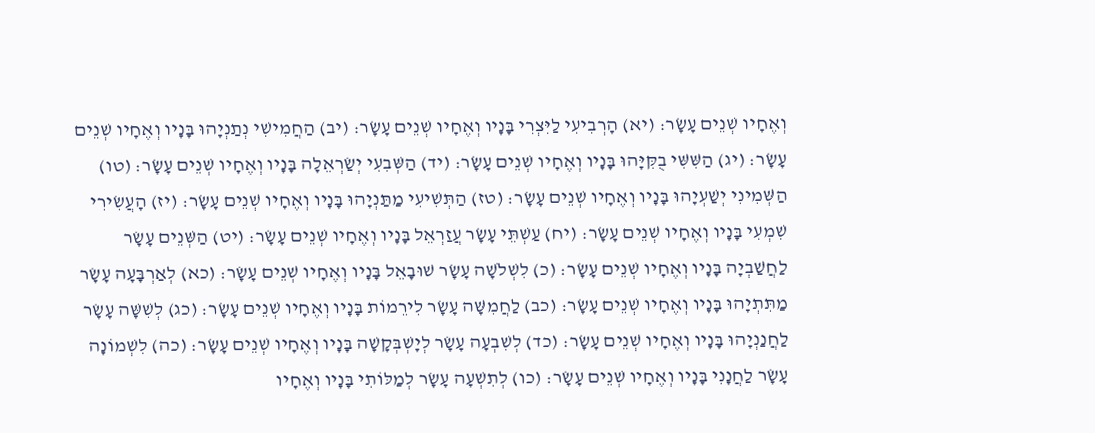וְאֶחָיו שְׁנֵים עָשָׂר: (יא) הָרְבִיעִי לַיִּצְרִי בָּנָיו וְאֶחָיו שְׁנֵים עָשָׂר: (יב) הַחֲמִישִׁי נְתַנְיָהוּ בָּנָיו וְאֶחָיו שְׁנֵים עָשָׂר: (יג) הַשִּׁשִּׁי בֻקִּיָּהוּ בָּנָיו וְאֶחָיו שְׁנֵים עָשָׂר: (יד) הַשְּׁבִעִי יְשַׂרְאֵלָה בָּנָיו וְאֶחָיו שְׁנֵים עָשָׂר: (טו) הַשְּׁמִינִי יְשַׁעְיָהוּ בָּנָיו וְאֶחָיו שְׁנֵים עָשָׂר: (טז) הַתְּשִׁיעִי מַתַּנְיָהוּ בָּנָיו וְאֶחָיו שְׁנֵים עָשָׂר: (יז) הָעֲשִׂירִי שִׁמְעִי בָּנָיו וְאֶחָיו שְׁנֵים עָשָׂר: (יח) עַשְׁתֵּי עָשָׂר עֲזַרְאֵל בָּנָיו וְאֶחָיו שְׁנֵים עָשָׂר: (יט) הַשְּׁנֵים עָשָׂר לַחֲשַׁבְיָה בָּנָיו וְאֶחָיו שְׁנֵים עָשָׂר: (כ) לִשְׁלֹשָׁה עָשָׂר שׁוּבָאֵל בָּנָיו וְאֶחָיו שְׁנֵים עָשָׂר: (כא) לְאַרְבָּעָה עָשָׂר מַתִּתְיָהוּ בָּנָיו וְאֶחָיו שְׁנֵים עָשָׂר: (כב) לַחֲמִשָּׁה עָשָׂר לִירֵמוֹת בָּנָיו וְאֶחָיו שְׁנֵים עָשָׂר: (כג) לְשִׁשָּׁה עָשָׂר לַחֲנַנְיָהוּ בָּנָיו וְאֶחָיו שְׁנֵים עָשָׂר: (כד) לְשִׁבְעָה עָשָׂר לְיָשְׁבְּקָשָׁה בָּנָיו וְאֶחָיו שְׁנֵים עָשָׂר: (כה) לִשְׁמוֹנָה עָשָׂר לַחֲנָנִי בָּנָיו וְאֶחָיו שְׁנֵים עָשָׂר: (כו) לְתִשְׁעָה עָשָׂר לְמַלּוֹתִי בָּנָיו וְאֶחָיו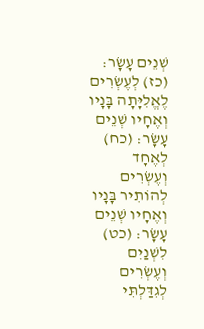שְׁנֵים עָשָׂר: (כז) לְעֶשְׂרִים לֶאֱלִיָּתָה בָּנָיו וְאֶחָיו שְׁנֵים עָשָׂר: (כח) לְאֶחָד וְעֶשְׂרִים לְהוֹתִיר בָּנָיו וְאֶחָיו שְׁנֵים עָשָׂר: (כט) לִשְׁנַיִם וְעֶשְׂרִים לְגִדַּלְתִּי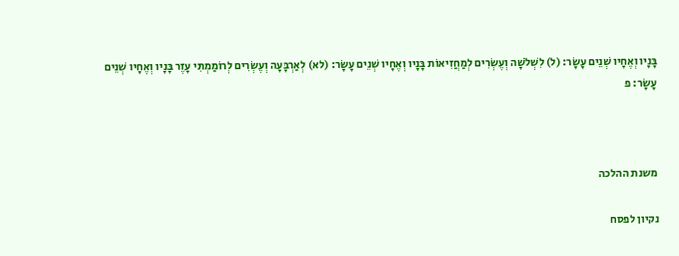בָּנָיו וְאֶחָיו שְׁנֵים עָשָׂר: (ל) לִשְׁלֹשָׁה וְעֶשְׂרִים לְמַחֲזִיאוֹת בָּנָיו וְאֶחָיו שְׁנֵים עָשָׂר: (לא) לְאַרְבָּעָה וְעֶשְׂרִים לְרוֹמַמְתִּי עָזֶר בָּנָיו וְאֶחָיו שְׁנֵים עָשָׂר: פ



משנת ההלכה

נקיון לפסח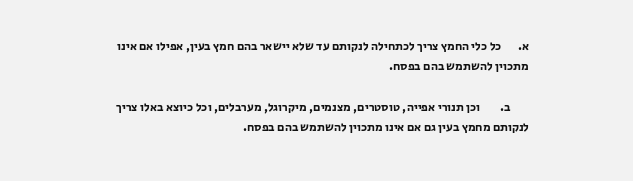א.       כל כלי החמץ צריך לכתחילה לנקותם עד שלא יישאר בהם חמץ בעין, אפילו אם אינו מתכוין להשתמש בהם בפסח.

        ב.        וכן תנורי אפייה, טוסטרים, מצנמים, מיקרוגל, מערבלים, וכל כיוצא באלו צריך לנקותם מחמץ בעין גם אם אינו מתכוין להשתמש בהם בפסח.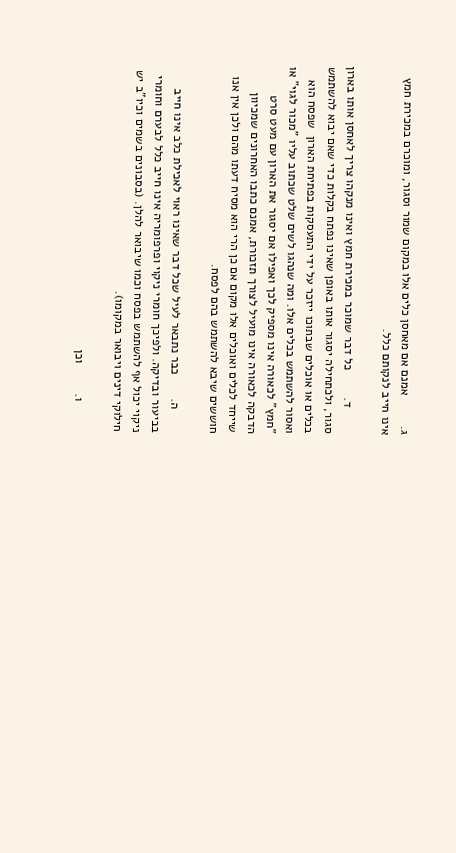ג.         אמנם אם מאחסן כלים אלו במקום שמור וסגור, ומוכרם במכירת חמץ אינו חייב לנקותם כלל.

        ד.        כל דבר שמוכר במכירת חמץ ואינו מנקהו צריך לאחסן אותו בארון סגור, ולכתחילה יסגור אותו באופן שאינו נפתח בקלות כדי שאם יבוא להשתמש בכלים או אוכלים שבתוכו ייזכר על ידי התעסקות בפתיחת הארון  שפסח הוא ואסור להשתמש בכלים אלו. ומה שנהגו לשים שלט שכתוב עליו "מכור לגוי" או "חמץ" לכאורה אינו מספיק לכך ואפילו אם יסגור את הארון עם מעט סרט הדבקה לכאורה אינו מועיל לצורך תזכורת, אמנם כתבו האחרונים שמכיוון שייחד לכלים ואוכלים אלו מקום אם כן הרי הוא מסיח דעתו מהם ולכן אין אנו חוששים שיבא להשתמש בהם לפסח.

       ה.       כבר נתבאר לעיל שכל דבר שאינו ראוי לאכילת כלב אינו חייב בביעור ובדיקה. ולפיכך חומרי ניקוי ופרפומריה אינו חייב כלל לבערם וחומרי ניקוי יכול אף להשתמש בפסח וכמו שיבואר להלן. (בסבונים בשמים וכיו"ב יש חילוקי דינים ויבואר במקומו).

         ו.         וכן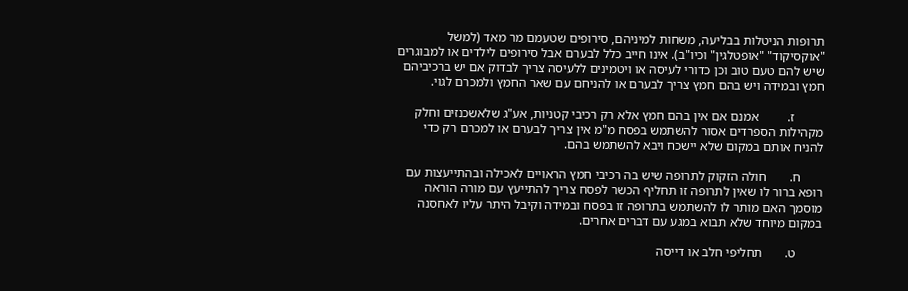תרופות הניטלות בבליעה, משחות למיניהם, סירופים שטעמם מר מאד (למשל "אוקסיקוד" "אופטלגין" וכיו"ב). אינו חייב כלל לבערם אבל סירופים לילדים או למבוגרים שיש להם טעם טוב וכן כדורי לעיסה או ויטמינים ללעיסה צריך לבדוק אם יש ברכיביהם חמץ ובמידה ויש בהם חמץ צריך לבערם או להניחם עם שאר החמץ ולמכרם לגוי.

         ז.         אמנם אם אין בהם חמץ אלא רק רכיבי קטניות, אע"ג שלאשכנזים וחלק מקהילות הספרדים אסור להשתמש בפסח מ"מ אין צריך לבערם או למכרם רק כדי להניח אותם במקום שלא יישכח ויבא להשתמש בהם.

       ח.       חולה הזקוק לתרופה שיש בה רכיבי חמץ הראויים לאכילה ובהתייעצות עם רופא ברור לו שאין לתרופה זו תחליף הכשר לפסח צריך להתייעץ עם מורה הוראה מוסמך האם מותר לו להשתמש בתרופה זו בפסח ובמידה וקיבל היתר עליו לאחסנה במקום מיוחד שלא תבוא במגע עם דברים אחרים.

        ט.       תחליפי חלב או דייסה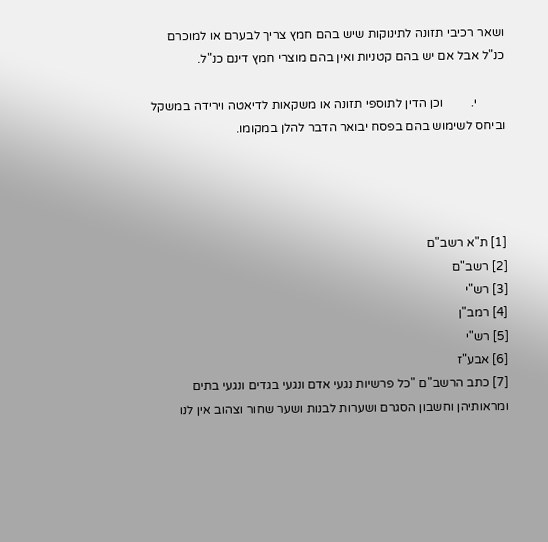ושאר רכיבי תזונה לתינוקות שיש בהם חמץ צריך לבערם או למוכרם כנ"ל אבל אם יש בהם קטניות ואין בהם מוצרי חמץ דינם כנ"ל.

         י.         וכן הדין לתוספי תזונה או משקאות לדיאטה וירידה במשקל וביחס לשימוש בהם בפסח יבואר הדבר להלן במקומו.




[1] ת"א רשב"ם
[2] רשב"ם
[3] רש"י
[4] רמב"ן
[5] רש"י
[6] אבע"ז
[7] כתב הרשב"ם "כל פרשיות נגעי אדם ונגעי בגדים ונגעי בתים ומראותיהן וחשבון הסגרם ושערות לבנות ושער שחור וצהוב אין לנו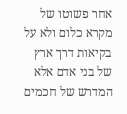אחר פשוטו של מקרא כלום ולא על בקיאות דרך ארץ של בני אדם אלא המדרש של חכמים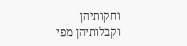וחקותיהן וקבלותיהן מפי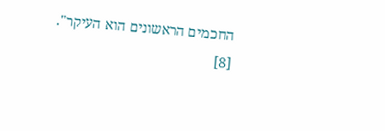החכמים הראשונים הוא העיקר".
[8]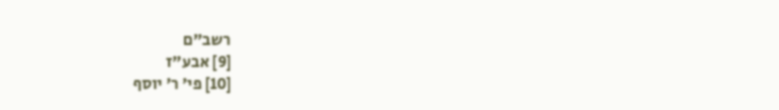רשב"ם
[9] אבע"ז
[10] פי' ר' יוסף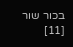בכור שור
[11]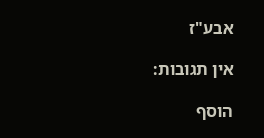אבע"ז

אין תגובות:

הוסף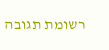רשומת תגובה